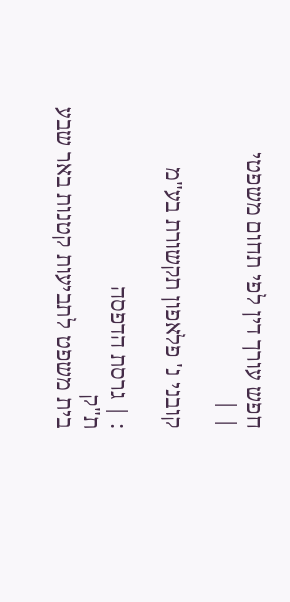חפש עורך דין לפי תחום משפטי
| |

קובני נ' פלאפון תקשורת בע"מ

: | גרסת הדפסה
ת"ק
בית משפט לתביעות קטנות באר שבע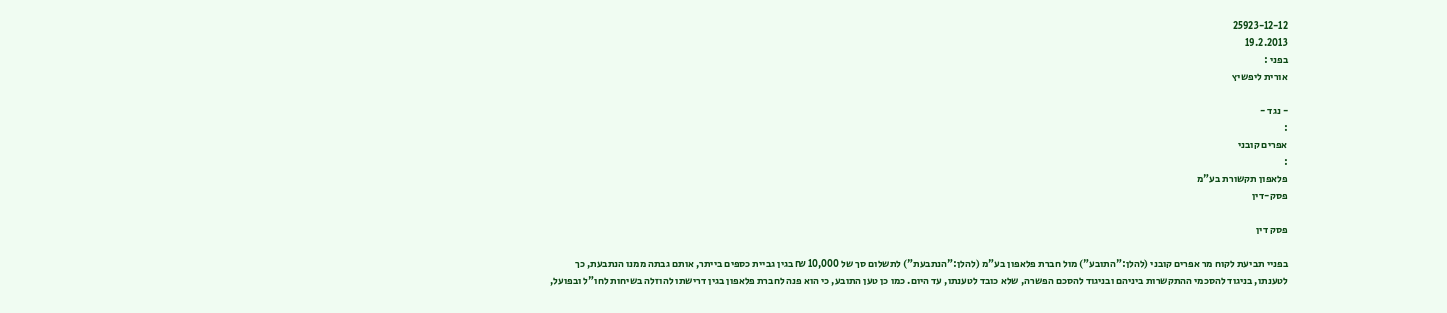25923-12-12
19.2.2013
בפני :
אורית ליפשיץ

- נגד -
:
אפרים קובני
:
פלאפון תקשורת בע"מ
פסק-דין

פסק דין

בפניי תביעת לקוח מר אפרים קובני (להלן:"התובע") מול חברת פלאפון בע"מ (להלן:"הנתבעת") לתשלום סך של 10,000 ₪ בגין גביית כספים בייתר, אותם גבתה ממנו הנתבעת, כך לטענתו, בניגוד להסכמי ההתקשרות ביניהם ובניגוד להסכם הפשרה, שלא כובד לטענתו, עד היום. כמו כן טען התובע, כי הוא פנה לחברת פלאפון בגין דרישתו להוזלה בשיחות לחו"ל ובפועל,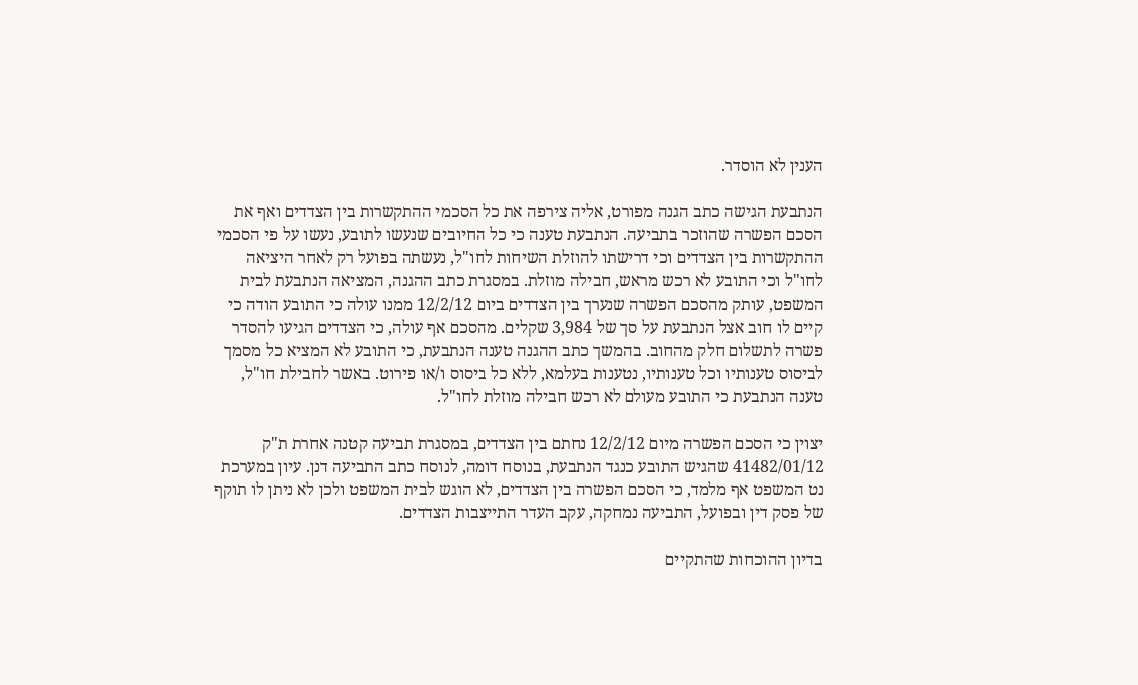הענין לא הוסדר.

הנתבעת הגישה כתב הגנה מפורט, אליה צירפה את כל הסכמי ההתקשרות בין הצדדים ואף את הסכם הפשרה שהוזכר בתביעה. הנתבעת טענה כי כל החיובים שנעשו לתובע, נעשו על פי הסכמי ההתקשרות בין הצדדים וכי דרישתו להוזלת השיחות לחו"ל, נעשתה בפועל רק לאחר היציאה לחו"ל וכי התובע לא רכש מראש, חבילה מוזלת. במסגרת כתב ההגנה, המציאה הנתבעת לבית המשפט, עותק מהסכם הפשרה שנערך בין הצדדים ביום 12/2/12 ממנו עולה כי התובע הודה כי קיים לו חוב אצל הנתבעת על סך של 3,984 שקלים. מהסכם אף עולה, כי הצדדים הגיעו להסדר פשרה לתשלום חלק מהחוב. בהמשך כתב ההגנה טענה הנתבעת, כי התובע לא המציא כל מסמך לביסוס טענותיו וכל טענותיו, נטענות בעלמא, ללא כל ביסוס ו/או פירוט. באשר לחבילת חו"ל, טענה הנתבעת כי התובע מעולם לא רכש חבילה מוזלת לחו"ל.

יצוין כי הסכם הפשרה מיום 12/2/12 נחתם בין הצדדים, במסגרת תביעה קטנה אחרת ת"ק 41482/01/12 שהגיש התובע כנגד הנתבעת, בנוסח דומה, לנוסח כתב התביעה דנן. עיון במערכת נט המשפט אף מלמד, כי הסכם הפשרה בין הצדדים, לא הוגש לבית המשפט ולכן לא ניתן לו תוקף של פסק דין ובפועל, התביעה נמחקה, עקב העדר התייצבות הצדדים.

בדיון ההוכחות שהתקיים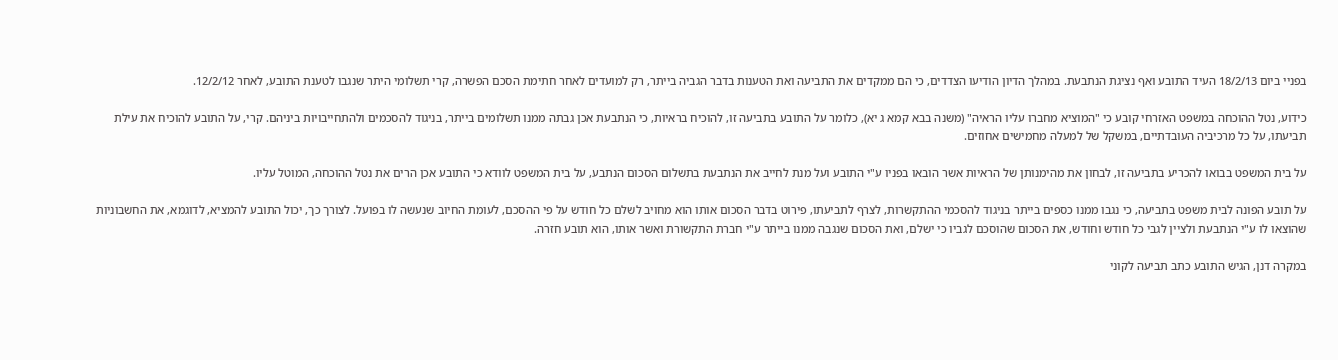בפניי ביום 18/2/13 העיד התובע ואף נציגת הנתבעת. במהלך הדיון הודיעו הצדדים, כי הם ממקדים את התביעה ואת הטענות בדבר הגביה בייתר, רק למועדים לאחר חתימת הסכם הפשרה, קרי תשלומי היתר שנגבו לטענת התובע, לאחר 12/2/12.

כידוע, נטל ההוכחה במשפט האזרחי קובע כי "המוציא מחברו עליו הראיה" (משנה בבא קמא ג יא), כלומר על התובע בתביעה זו, להוכיח בראיות, כי הנתבעת אכן גבתה ממנו תשלומים בייתר, בניגוד להסכמים ולהתחייבויות ביניהם. קרי, על התובע להוכיח את עילת תביעתו, על כל מרכיביה העובדתיים, במשקל של למעלה מחמישים אחוזים.

על בית המשפט בבואו להכריע בתביעה זו, לבחון את מהימנותן של הראיות אשר הובאו בפניו ע"י התובע ועל מנת לחייב את הנתבעת בתשלום הסכום הנתבע, על בית המשפט לוודא כי התובע אכן הרים את נטל ההוכחה, המוטל עליו.

על תובע הפונה לבית משפט בתביעה, כי נגבו ממנו כספים בייתר בניגוד להסכמי ההתקשרות, לצרף לתביעתו, פירוט בדבר הסכום אותו הוא מחויב לשלם כל חודש על פי ההסכם, לעומת החיוב שנעשה לו בפועל. לצורך כך, יכול התובע להמציא, לדוגמא, את החשבוניות שהוצאו לו ע"י הנתבעת ולציין לגבי כל חודש וחודש, את הסכום שהוסכם לגביו כי ישלם, ואת הסכום שנגבה ממנו בייתר ע"י חברת התקשורת ואשר אותו, הוא תובע חזרה.

במקרה דנן, הגיש התובע כתב תביעה לקוני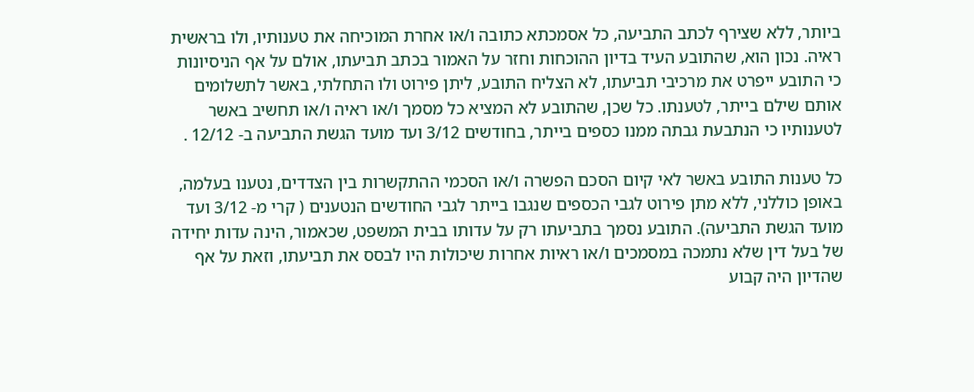ביותר, ללא שצירף לכתב התביעה, כל אסמכתא כתובה ו/או אחרת המוכיחה את טענותיו, ולו בראשית ראיה. נכון הוא, שהתובע העיד בדיון ההוכחות וחזר על האמור בכתב תביעתו, אולם על אף הניסיונות כי התובע ייפרט את מרכיבי תביעתו, לא הצליח התובע, ליתן פירוט ולו התחלתי, באשר לתשלומים אותם שילם בייתר, לטענתו. כל שכן, שהתובע לא המציא כל מסמך ו/או ראיה ו/או תחשיב באשר לטענותיו כי הנתבעת גבתה ממנו כספים בייתר, בחודשים 3/12 ועד מועד הגשת התביעה ב- 12/12 .

כל טענות התובע באשר לאי קיום הסכם הפשרה ו/או הסכמי ההתקשרות בין הצדדים, נטענו בעלמה, באופן כוללני, ללא מתן פירוט לגבי הכספים שנגבו בייתר לגבי החודשים הנטענים ( קרי מ- 3/12 ועד מועד הגשת התביעה). התובע נסמך בתביעתו רק על עדותו בבית המשפט, שכאמור, הינה עדות יחידה של בעל דין שלא נתמכה במסמכים ו/או ראיות אחרות שיכולות היו לבסס את תביעתו, וזאת על אף שהדיון היה קבוע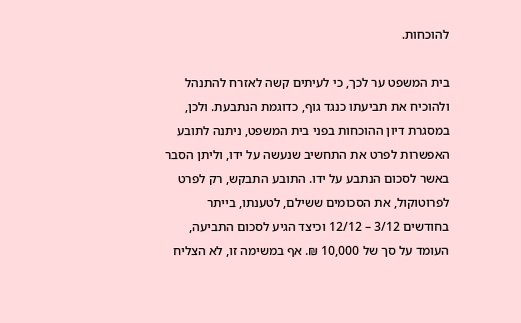להוכחות.

בית המשפט ער לכך, כי לעיתים קשה לאזרח להתנהל ולהוכיח את תביעתו כנגד גוף, כדוגמת הנתבעת. ולכן, במסגרת דיון ההוכחות בפני בית המשפט, ניתנה לתובע האפשרות לפרט את התחשיב שנעשה על ידו, וליתן הסבר באשר לסכום הנתבע על ידו. התובע התבקש, רק לפרט לפרוטוקול, את הסכומים ששילם, לטענתו, בייתר בחודשים 3/12 – 12/12 וכיצד הגיע לסכום התביעה, העומד על סך של 10,000 ₪. אף במשימה זו, לא הצליח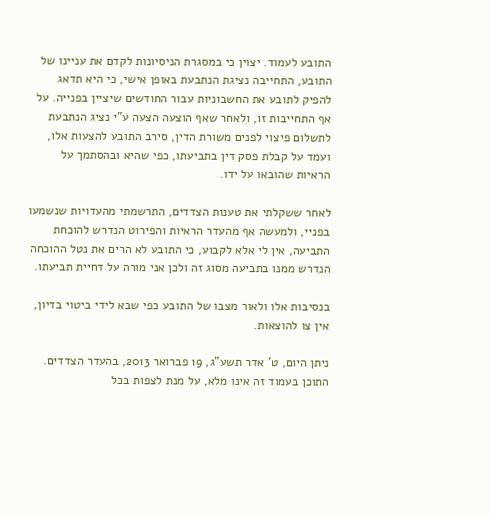התובע לעמוד. יצוין כי במסגרת הניסיונות לקדם את עניינו של התובע, התחייבה נציגת הנתבעת באופן אישי, כי היא תדאג להפיק לתובע את החשבוניות עבור החודשים שיציין בפנייה. על אף התחייבות זו, ולאחר שאף הוצעה הצעה ע"י נציג הנתבעת לתשלום פיצוי לפנים משורת הדין, סירב התובע להצעות אלו, ועמד על קבלת פסק דין בתביעתו, כפי שהיא ובהסתמך על הראיות שהובאו על ידו.

לאחר ששקלתי את טענות הצדדים, התרשמתי מהעדויות שנשמעו בפניי, ולמעשה אף מהעדר הראיות והפירוט הנדרש להוכחת התביעה, אין לי אלא לקבוע, כי התובע לא הרים את נטל ההוכחה הנדרש ממנו בתביעה מסוג זה ולכן אני מורה על דחיית תביעתו.

בנסיבות אלו ולאור מצבו של התובע כפי שבא לידי ביטוי בדיון, אין צו להוצאות.

ניתן היום, ט' אדר תשע"ג, 19 פברואר 2013, בהעדר הצדדים. התוכן בעמוד זה אינו מלא, על מנת לצפות בכל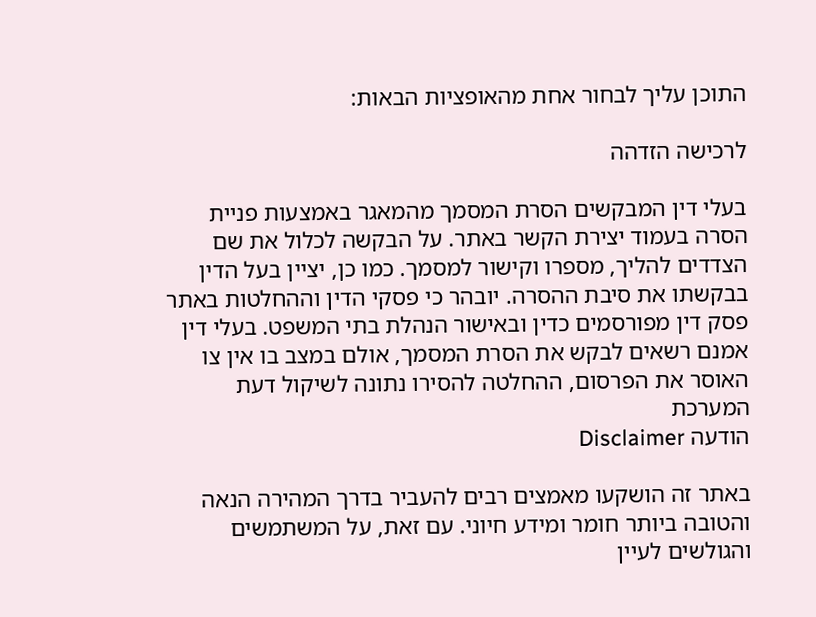התוכן עליך לבחור אחת מהאופציות הבאות:

לרכישה הזדהה

בעלי דין המבקשים הסרת המסמך מהמאגר באמצעות פניית הסרה בעמוד יצירת הקשר באתר. על הבקשה לכלול את שם הצדדים להליך, מספרו וקישור למסמך. כמו כן, יציין בעל הדין בבקשתו את סיבת ההסרה. יובהר כי פסקי הדין וההחלטות באתר פסק דין מפורסמים כדין ובאישור הנהלת בתי המשפט. בעלי דין אמנם רשאים לבקש את הסרת המסמך, אולם במצב בו אין צו האוסר את הפרסום, ההחלטה להסירו נתונה לשיקול דעת המערכת
הודעה Disclaimer

באתר זה הושקעו מאמצים רבים להעביר בדרך המהירה הנאה והטובה ביותר חומר ומידע חיוני. עם זאת, על המשתמשים והגולשים לעיין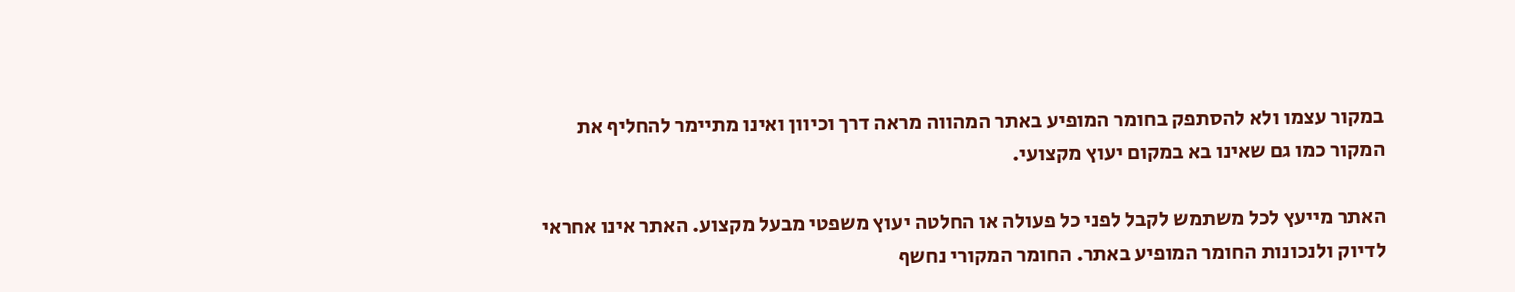במקור עצמו ולא להסתפק בחומר המופיע באתר המהווה מראה דרך וכיוון ואינו מתיימר להחליף את המקור כמו גם שאינו בא במקום יעוץ מקצועי.

האתר מייעץ לכל משתמש לקבל לפני כל פעולה או החלטה יעוץ משפטי מבעל מקצוע. האתר אינו אחראי לדיוק ולנכונות החומר המופיע באתר. החומר המקורי נחשף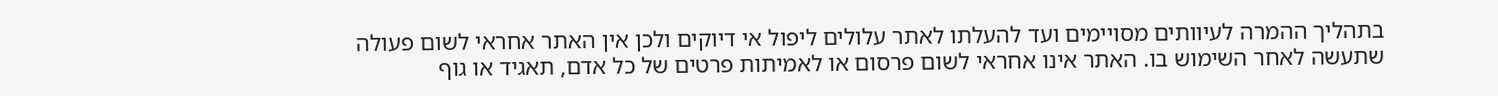בתהליך ההמרה לעיוותים מסויימים ועד להעלתו לאתר עלולים ליפול אי דיוקים ולכן אין האתר אחראי לשום פעולה שתעשה לאחר השימוש בו. האתר אינו אחראי לשום פרסום או לאמיתות פרטים של כל אדם, תאגיד או גוף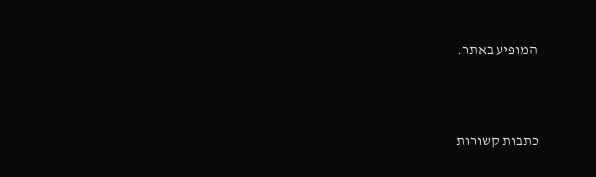המופיע באתר.




כתבות קשורות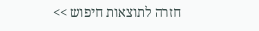חזרה לתוצאות חיפוש >>